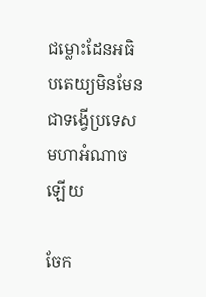ជម្លោះដែនអធិបតេយ្យមិនមែនជាទង្វើប្រទេសមហាអំណាចឡើយ

ចែក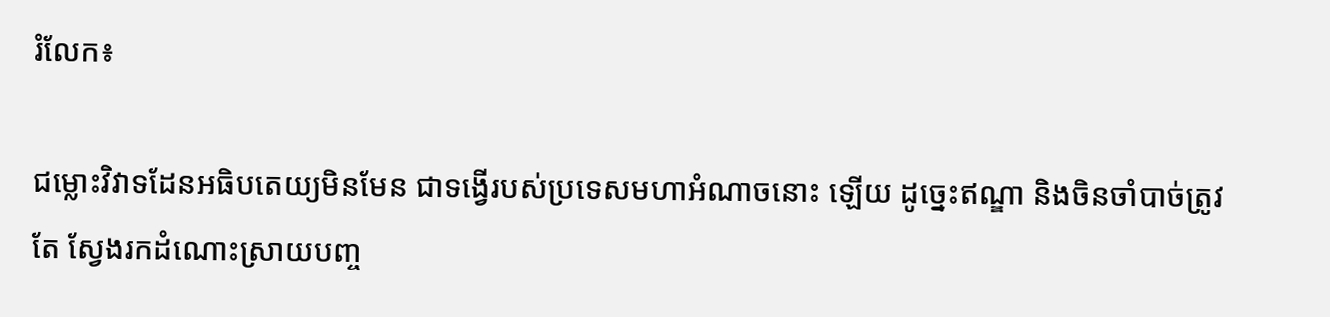រំលែក៖

ជម្លោះវិវាទដែនអធិបតេយ្យមិនមែន ជាទង្វើរបស់ប្រទេសមហាអំណាចនោះ ឡើយ ដូច្នេះឥណ្ឌា និងចិនចាំបាច់ត្រូវតែ ស្វែងរកដំណោះស្រាយបញ្ច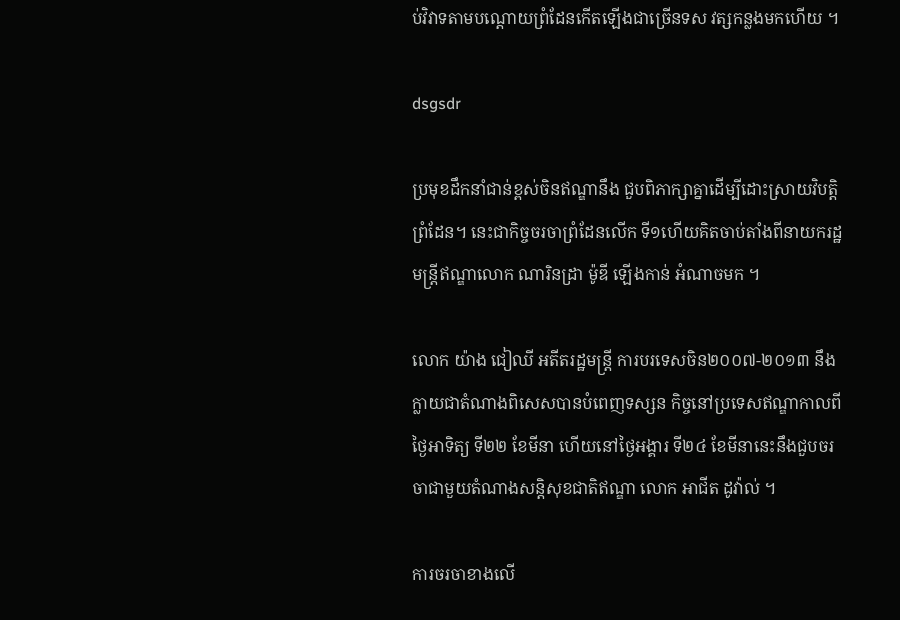ប់វិវាទតាមបណ្ដោយព្រំដែនកើតឡើងជាច្រើនទស វត្សកន្លងមកហើយ ។

dsgsdr

ប្រមុខដឹកនាំជាន់ខ្ពស់ចិនឥណ្ឌានឹង ជួបពិភាក្សាគ្នាដើម្បីដោះស្រាយវិបត្ដិ ព្រំដែន។ នេះជាកិច្ចចរចាព្រំដែនលើក ទី១ហើយគិតចាប់តាំងពីនាយករដ្ឋមន្ដ្រីឥណ្ឌាលោក ណារិនដ្រា ម៉ូឌី ឡើងកាន់ អំណាចមក ។

លោក យ៉ាង ជៀឈី អតីតរដ្ឋមន្ដ្រី ការបរទេសចិន២០០៧-២០១៣ នឹង ក្លាយជាតំណាងពិសេសបានបំពេញទស្សន កិច្ចនៅប្រទេសឥណ្ឌាកាលពីថ្ងៃអាទិត្យ ទី២២ ខែមីនា ហើយនៅថ្ងៃអង្គារ ទី២៤ ខែមីនានេះនឹងជួបចរចាជាមួយតំណាងសន្ដិសុខជាតិឥណ្ឌា លោក អាជីត ដូវ៉ាល់ ។

ការចរចាខាងលើ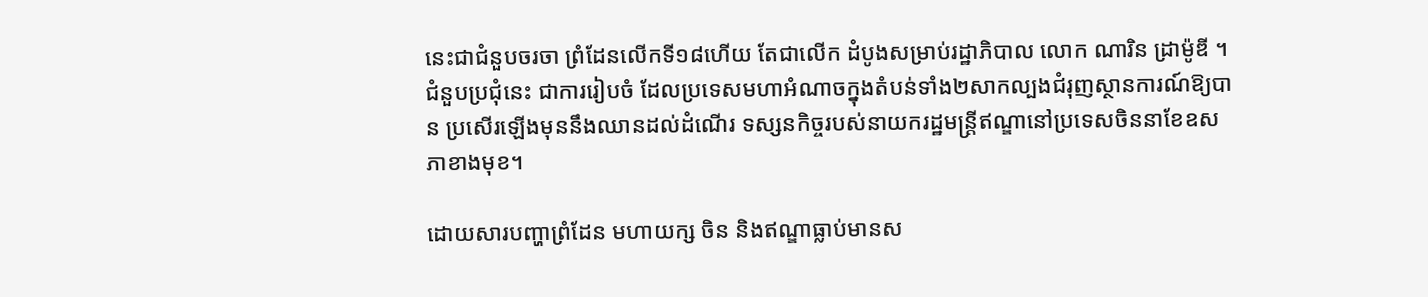នេះជាជំនួបចរចា ព្រំដែនលើកទី១៨ហើយ តែជាលើក ដំបូងសម្រាប់រដ្ឋាភិបាល លោក ណារិន ដ្រាម៉ូឌី ។ ជំនួបប្រជុំនេះ ជាការរៀបចំ ដែលប្រទេសមហាអំណាចក្នុងតំបន់ទាំង២សាកល្បងជំរុញស្ថានការណ៍ឱ្យបាន ប្រសើរឡើងមុននឹងឈានដល់ដំណើរ ទស្សនកិច្ចរបស់នាយករដ្ឋមន្ដ្រីឥណ្ឌានៅប្រទេសចិននាខែឧសភាខាងមុខ។

ដោយសារបញ្ហាព្រំដែន មហាយក្ស ចិន និងឥណ្ឌាធ្លាប់មានស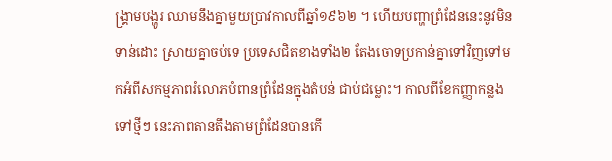ង្គ្រាមបង្ហូរ ឈាមនឹងគ្នាមួយប្រាវកាលពីឆ្នាំ១៩៦២ ។ ហើយបញ្ហាព្រំដែននេះនូវមិនទាន់ដោះ ស្រាយគ្នាចប់ទេ ប្រទេសជិតខាងទាំង២ តែងចោទប្រកាន់គ្នាទៅវិញទៅមកអំពីសកម្មភាពរំលោភបំពានព្រំដែនក្នុងតំបន់ ជាប់ជម្លោះ។ កាលពីខែកញ្ញាកន្លងទៅថ្មីៗ នេះភាពតានតឹងតាមព្រំដែនបានកើ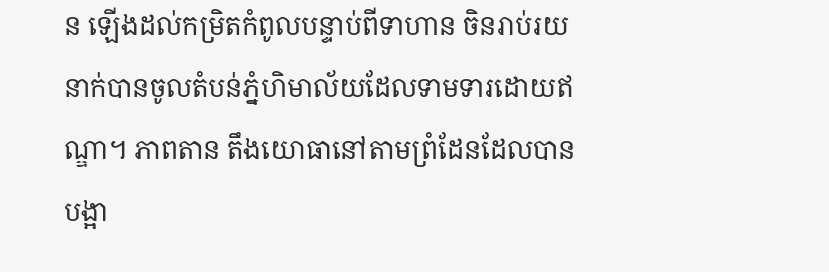ន ឡើងដល់កម្រិតកំពូលបន្ទាប់ពីទាហាន ចិនរាប់រយនាក់បានចូលតំបន់ភ្នំហិមាល័យដែលទាមទារដោយឥណ្ឌា។ ភាពតាន តឹងយោធានៅតាមព្រំដែនដែលបាន បង្អា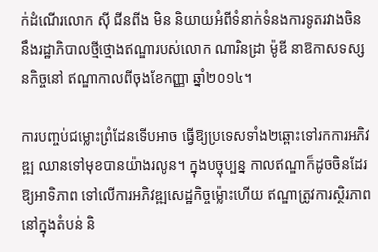ក់ដំណើរលោក ស៊ី ជីនពីង មិន និយាយអំពីទំនាក់ទំនងការទូតរវាងចិន នឹងរដ្ឋាភិបាលថ្មីថ្មោងឥណ្ឌារបស់លោក ណារិនដ្រា ម៉ូឌី នាឱកាសទស្សនកិច្ចនៅ ឥណ្ឌាកាលពីចុងខែកញ្ញា ឆ្នាំ២០១៤។

ការបញ្ចប់ជម្លោះព្រំដែនទើបអាច ធ្វើឱ្យប្រទេសទាំង២ឆ្ពោះទៅរកការអភិវឌ្ឍ ឈានទៅមុខបានយ៉ាងរលូន។ ក្នុងបច្ចុប្បន្ន កាលឥណ្ឌាក៏ដូចចិនដែរ ឱ្យអាទិភាព ទៅលើការអភិវឌ្ឍសេដ្ឋកិច្ចម្ល៉ោះហើយ ឥណ្ឌាត្រូវការស្ថិរភាពនៅក្នុងតំបន់ និ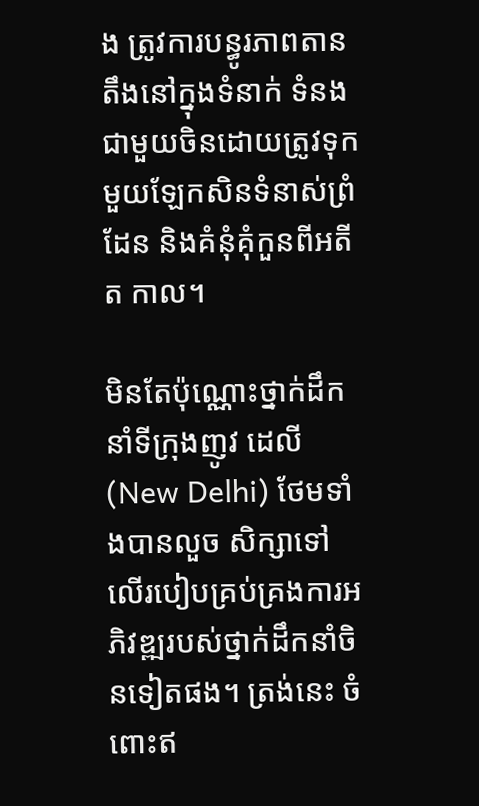ង ត្រូវការបន្ធូរភាពតានតឹងនៅក្នុងទំនាក់ ទំនងជាមួយចិនដោយត្រូវទុកមួយឡែកសិនទំនាស់ព្រំដែន និងគំនុំគុំកួនពីអតីត កាល។

មិនតែប៉ុណ្ណោះថ្នាក់ដឹកនាំទីក្រុងញូវ ដេលី (New Delhi) ថែមទាំងបានលួច សិក្សាទៅលើរបៀបគ្រប់គ្រងការអភិវឌ្ឍរបស់ថ្នាក់ដឹកនាំចិនទៀតផង។ ត្រង់នេះ ចំពោះឥ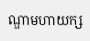ណ្ឌាមហាយក្ស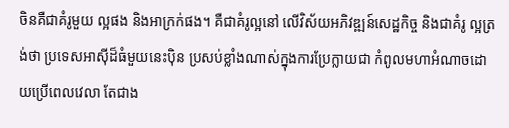ចិនគឺជាគំរូមួយ ល្អផង និងអាក្រក់ផង។ គឺជាគំរូល្អនៅ លើវិស័យអភិវឌ្ឍន៍សេដ្ឋកិច្ច និងជាគំរូ ល្អត្រង់ថា ប្រទេសអាស៊ីដ៏ធំមួយនេះប៉ិន ប្រសប់ខ្លាំងណាស់ក្នុងការប្រែក្លាយជា កំពូលមហាអំណាចដោយប្រើពេលវេលា តែជាង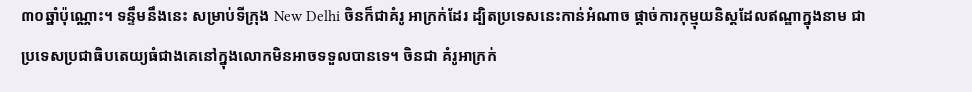៣០ឆ្នាំប៉ុណ្ណោះ។ ទន្ទឹមនឹងនេះ សម្រាប់ទីក្រុង New Delhi ចិនក៏ជាគំរូ អាក្រក់ដែរ ដ្បិតប្រទេសនេះកាន់អំណាច ផ្ដាច់ការកុម្មុយនិស្ដដែលឥណ្ឌាក្នុងនាម ជាប្រទេសប្រជាធិបតេយ្យធំជាងគេនៅក្នុងលោកមិនអាចទទួលបានទេ។ ចិនជា គំរូអាក្រក់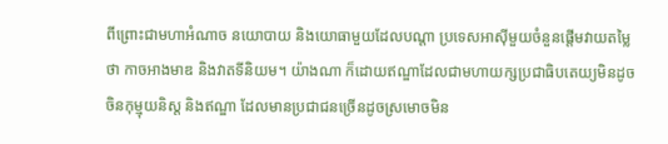ពីព្រោះជាមហាអំណាច នយោបាយ និងយោធាមួយដែលបណ្ដា ប្រទេសអាស៊ីមួយចំនួនផ្ដើមវាយតម្លៃថា កាចអាងមាឌ និងវាតទីនិយម។ យ៉ាងណា ក៏ដោយឥណ្ឌាដែលជាមហាយក្សប្រជាធិបតេយ្យមិនដូចចិនកុម្មុយនិស្ដ និងឥណ្ឌា ដែលមានប្រជាជនច្រើនដូចស្រមោចមិន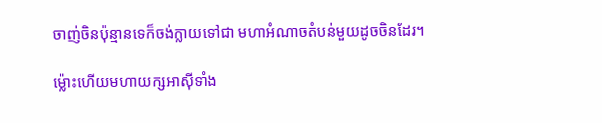ចាញ់ចិនប៉ុន្មានទេក៏ចង់ក្លាយទៅជា មហាអំណាចតំបន់មួយដូចចិនដែរ។

ម្ល៉ោះហើយមហាយក្សអាស៊ីទាំង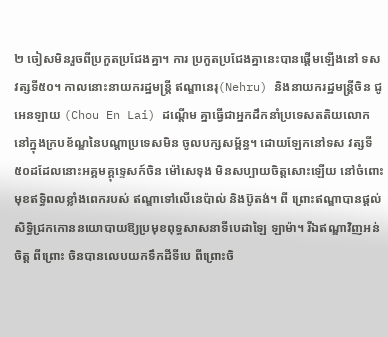២ ចៀសមិនរួចពីប្រកួតប្រជែងគ្នា។ ការ ប្រកួតប្រជែងគ្នានេះបានផ្ដើមឡើងនៅ ទសវត្សទី៥០។ កាលនោះនាយករដ្ឋមន្ដ្រី ឥណ្ឌានេរុ(Nehru) និងនាយករដ្ឋមន្ដ្រីចិន ជូ អេនឡាយ (Chou En Lai) ដណ្ដើម គ្នាធ្វើជាអ្នកដឹកនាំប្រទេសតតិយលោក នៅក្នុងក្របខ័ណ្ឌនៃបណ្ដាប្រទេសមិន ចូលបក្សសម្ព័ន្ធ។ ដោយឡែកនៅទស វត្សទី៥០ដដែលនោះអគ្គមគ្គុទ្ទេសក៍ចិន ម៉ៅសេទុង មិនសប្បាយចិត្ដសោះឡើយ នៅចំពោះមុខឥទ្ធិពលខ្លាំងពេករបស់ ឥណ្ឌាទៅលើនេប៉ាល់ និងប៊ូតង់។ ពី ព្រោះឥណ្ឌាបានផ្ដល់សិទ្ធិជ្រកកោននយោបាយឱ្យប្រមុខពុទ្ធសាសនាទីបេដាឡៃ ឡាម៉ា។ រីឯឥណ្ឌាវិញអន់ចិត្ដ ពីព្រោះ ចិនបានលេបយកទឹកដីទីបេ ពីព្រោះចិ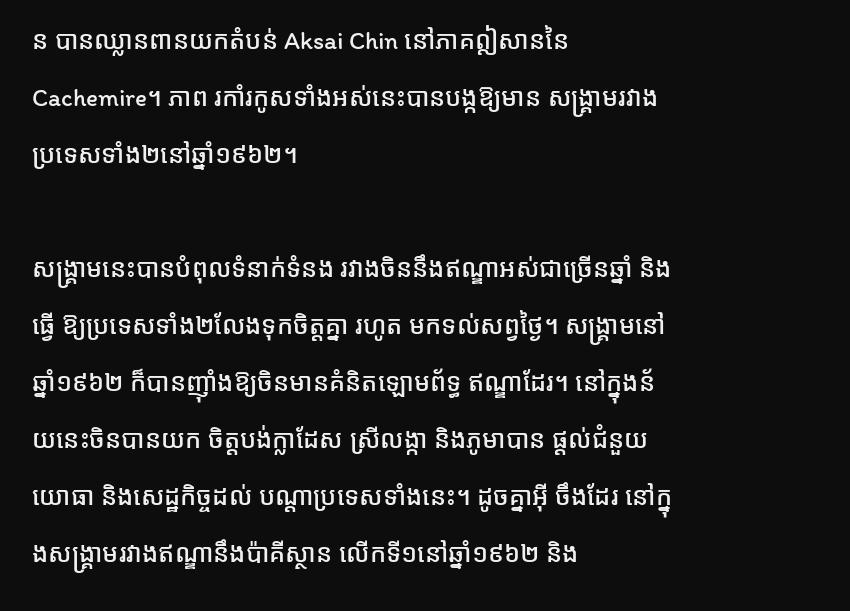ន បានឈ្លានពានយកតំបន់ Aksai Chin នៅភាគឦសាននៃCachemire។ ភាព រកាំរកូសទាំងអស់នេះបានបង្កឱ្យមាន សង្គ្រាមរវាងប្រទេសទាំង២នៅឆ្នាំ១៩៦២។

សង្គ្រាមនេះបានបំពុលទំនាក់ទំនង រវាងចិននឹងឥណ្ឌាអស់ជាច្រើនឆ្នាំ និងធ្វើ ឱ្យប្រទេសទាំង២លែងទុកចិត្ដគ្នា រហូត មកទល់សព្វថ្ងៃ។ សង្គ្រាមនៅឆ្នាំ១៩៦២ ក៏បានញ៉ាំងឱ្យចិនមានគំនិតឡោមព័ទ្ធ ឥណ្ឌាដែរ។ នៅក្នុងន័យនេះចិនបានយក ចិត្ដបង់ក្លាដែស ស្រីលង្កា និងភូមាបាន ផ្ដល់ជំនួយយោធា និងសេដ្ឋកិច្ចដល់ បណ្ដាប្រទេសទាំងនេះ។ ដូចគ្នាអ៊ី ចឹងដែរ នៅក្នុងសង្គ្រាមរវាងឥណ្ឌានឹងប៉ាគីស្ថាន លើកទី១នៅឆ្នាំ១៩៦២ និង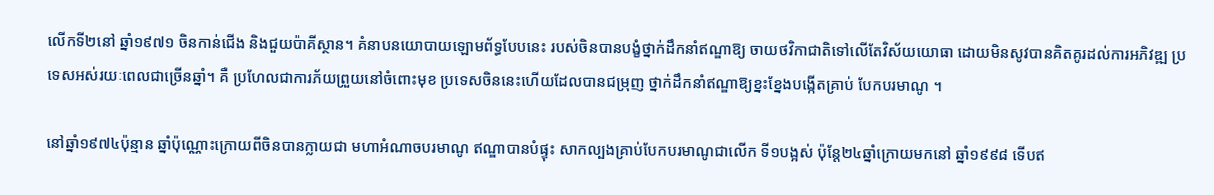លើកទី២នៅ ឆ្នាំ១៩៧១ ចិនកាន់ជើង និងជួយប៉ាគីស្ថាន។ គំនាបនយោបាយឡោមព័ទ្ធបែបនេះ របស់ចិនបានបង្ខំថ្នាក់ដឹកនាំឥណ្ឌាឱ្យ ចាយថវិកាជាតិទៅលើតែវិស័យយោធា ដោយមិនសូវបានគិតគូរដល់ការអភិវឌ្ឍ ប្រទេសអស់រយៈពេលជាច្រើនឆ្នាំ។ គឺ ប្រហែលជាការភ័យព្រួយនៅចំពោះមុខ ប្រទេសចិននេះហើយដែលបានជម្រុញ ថ្នាក់ដឹកនាំឥណ្ឌាឱ្យខ្នះខ្នែងបង្កើតគ្រាប់ បែកបរមាណូ ។

នៅឆ្នាំ១៩៧៤ប៉ុន្មាន ឆ្នាំប៉ុណ្ណោះក្រោយពីចិនបានក្លាយជា មហាអំណាចបរមាណូ ឥណ្ឌាបានបំផ្ទុះ សាកល្បងគ្រាប់បែកបរមាណូជាលើក ទី១បង្អស់ ប៉ុន្ដែ២៤ឆ្នាំក្រោយមកនៅ ឆ្នាំ១៩៩៨ ទើបឥ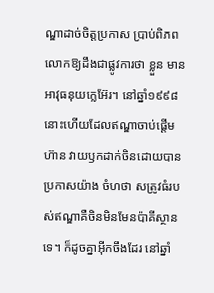ណ្ឌាដាច់ចិត្ដប្រកាស ប្រាប់ពិភពលោកឱ្យដឹងជាផ្លូវការថា ខ្លួន មានអាវុធនុយក្លេអ៊ែរ។ នៅឆ្នាំ១៩៩៨ នោះហើយដែលឥណ្ឌាចាប់ផ្ដើមហ៊ាន វាយឫកដាក់ចិនដោយបានប្រកាសយ៉ាង ចំហថា សត្រូវធំរបស់ឥណ្ឌាគឺចិនមិនមែនប៉ាគីស្ថានទេ។ ក៏ដូចគ្នាអ៊ីកចឹងដែរ នៅឆ្នាំ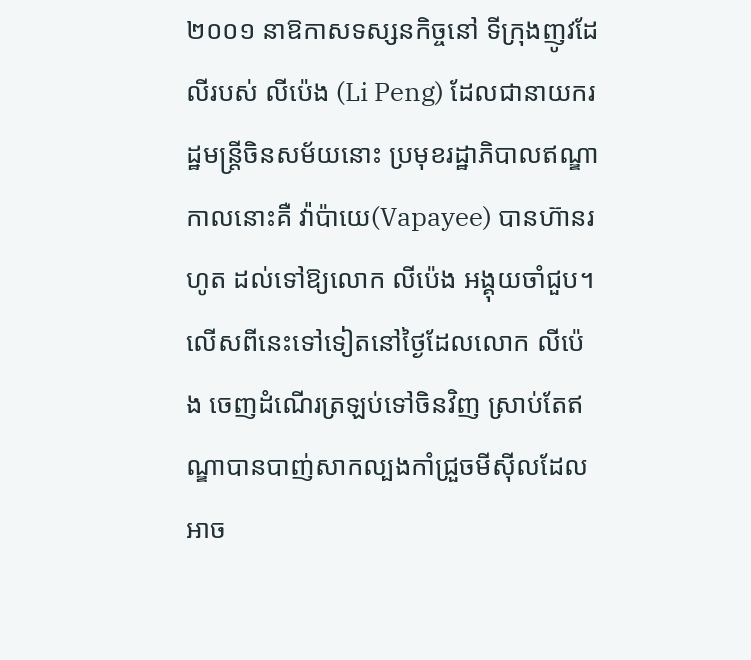២០០១ នាឱកាសទស្សនកិច្ចនៅ ទីក្រុងញូវដែលីរបស់ លីប៉េង (Li Peng) ដែលជានាយករដ្ឋមន្ដ្រីចិនសម័យនោះ ប្រមុខរដ្ឋាភិបាលឥណ្ឌាកាលនោះគឺ វ៉ាប៉ាយេ(Vapayee) បានហ៊ានរហូត ដល់ទៅឱ្យលោក លីប៉េង អង្គុយចាំជួប។ លើសពីនេះទៅទៀតនៅថ្ងៃដែលលោក លីប៉េង ចេញដំណើរត្រឡប់ទៅចិនវិញ ស្រាប់តែឥណ្ឌាបានបាញ់សាកល្បងកាំជ្រួចមីស៊ីលដែលអាច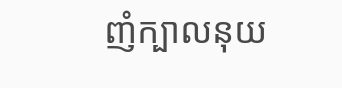ញំក្បាលនុយ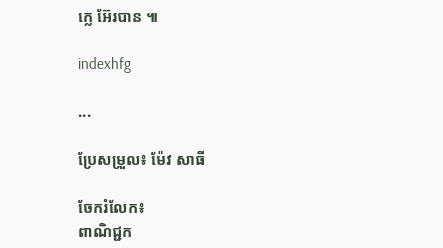ក្លេ អ៊ែរបាន ៕

indexhfg

...

ប្រែសម្រួល៖ ម៉ែវ សាធី

ចែករំលែក៖
ពាណិជ្ជក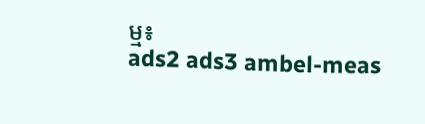ម្ម៖
ads2 ads3 ambel-meas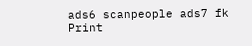ads6 scanpeople ads7 fk Print